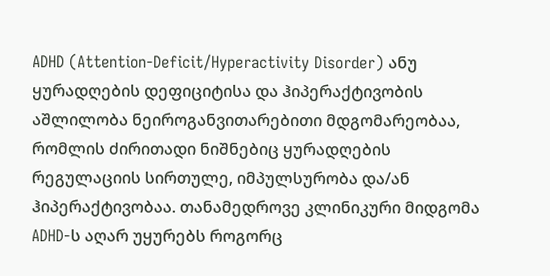ADHD (Attention-Deficit/Hyperactivity Disorder) ანუ ყურადღების დეფიციტისა და ჰიპერაქტივობის აშლილობა ნეიროგანვითარებითი მდგომარეობაა, რომლის ძირითადი ნიშნებიც ყურადღების რეგულაციის სირთულე, იმპულსურობა და/ან ჰიპერაქტივობაა. თანამედროვე კლინიკური მიდგომა ADHD-ს აღარ უყურებს როგორც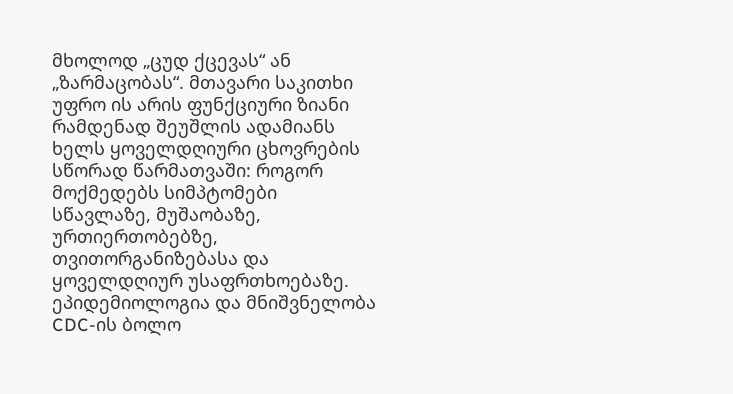მხოლოდ „ცუდ ქცევას“ ან „ზარმაცობას“. მთავარი საკითხი უფრო ის არის ფუნქციური ზიანი რამდენად შეუშლის ადამიანს ხელს ყოველდღიური ცხოვრების სწორად წარმათვაში: როგორ მოქმედებს სიმპტომები სწავლაზე, მუშაობაზე, ურთიერთობებზე, თვითორგანიზებასა და ყოველდღიურ უსაფრთხოებაზე.
ეპიდემიოლოგია და მნიშვნელობა
CDC-ის ბოლო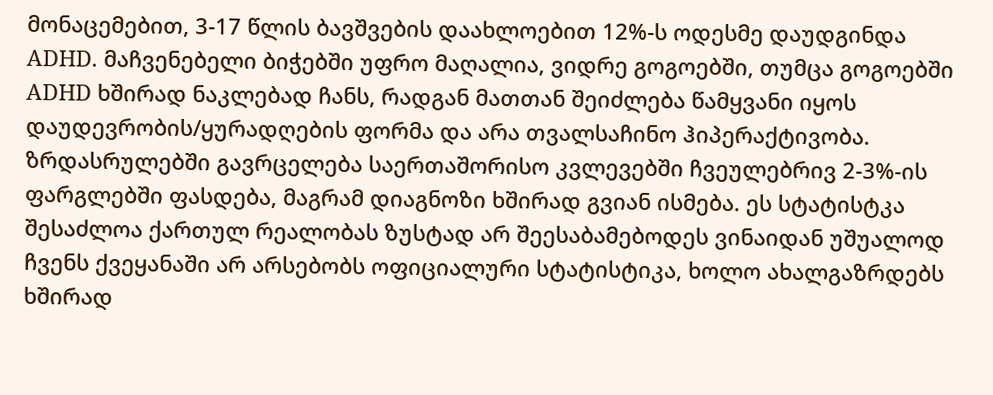მონაცემებით, 3-17 წლის ბავშვების დაახლოებით 12%-ს ოდესმე დაუდგინდა ADHD. მაჩვენებელი ბიჭებში უფრო მაღალია, ვიდრე გოგოებში, თუმცა გოგოებში ADHD ხშირად ნაკლებად ჩანს, რადგან მათთან შეიძლება წამყვანი იყოს დაუდევრობის/ყურადღების ფორმა და არა თვალსაჩინო ჰიპერაქტივობა. ზრდასრულებში გავრცელება საერთაშორისო კვლევებში ჩვეულებრივ 2-3%-ის ფარგლებში ფასდება, მაგრამ დიაგნოზი ხშირად გვიან ისმება. ეს სტატისტკა შესაძლოა ქართულ რეალობას ზუსტად არ შეესაბამებოდეს ვინაიდან უშუალოდ ჩვენს ქვეყანაში არ არსებობს ოფიციალური სტატისტიკა, ხოლო ახალგაზრდებს ხშირად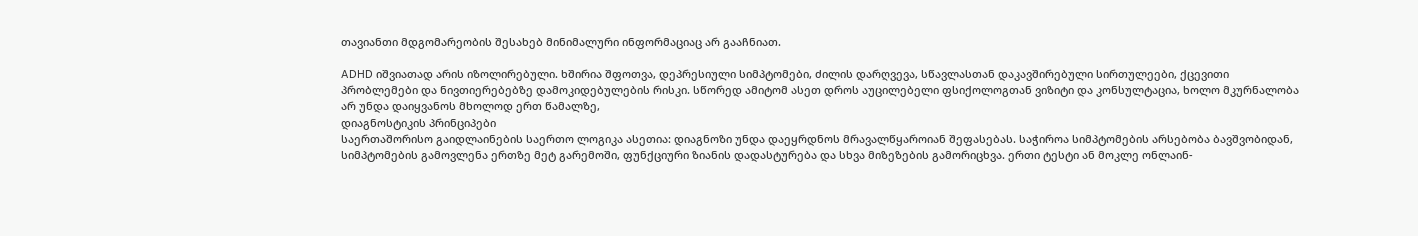თავიანთი მდგომარეობის შესახებ მინიმალური ინფორმაციაც არ გააჩნიათ.

ADHD იშვიათად არის იზოლირებული. ხშირია შფოთვა, დეპრესიული სიმპტომები, ძილის დარღვევა, სწავლასთან დაკავშირებული სირთულეები, ქცევითი პრობლემები და ნივთიერებებზე დამოკიდებულების რისკი. სწორედ ამიტომ ასეთ დროს აუცილებელი ფსიქოლოგთან ვიზიტი და კონსულტაცია, ხოლო მკურნალობა არ უნდა დაიყვანოს მხოლოდ ერთ წამალზე,
დიაგნოსტიკის პრინციპები
საერთაშორისო გაიდლაინების საერთო ლოგიკა ასეთია: დიაგნოზი უნდა დაეყრდნოს მრავალწყაროიან შეფასებას. საჭიროა სიმპტომების არსებობა ბავშვობიდან, სიმპტომების გამოვლენა ერთზე მეტ გარემოში, ფუნქციური ზიანის დადასტურება და სხვა მიზეზების გამორიცხვა. ერთი ტესტი ან მოკლე ონლაინ-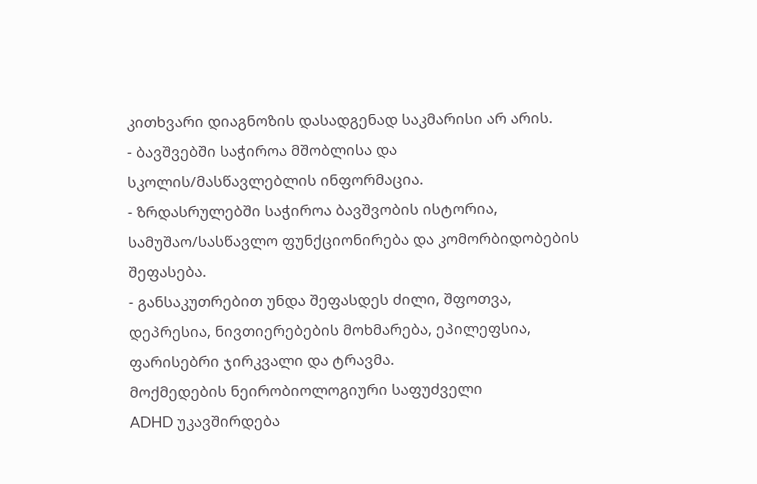კითხვარი დიაგნოზის დასადგენად საკმარისი არ არის.
- ბავშვებში საჭიროა მშობლისა და სკოლის/მასწავლებლის ინფორმაცია.
- ზრდასრულებში საჭიროა ბავშვობის ისტორია, სამუშაო/სასწავლო ფუნქციონირება და კომორბიდობების შეფასება.
- განსაკუთრებით უნდა შეფასდეს ძილი, შფოთვა, დეპრესია, ნივთიერებების მოხმარება, ეპილეფსია, ფარისებრი ჯირკვალი და ტრავმა.
მოქმედების ნეირობიოლოგიური საფუძველი
ADHD უკავშირდება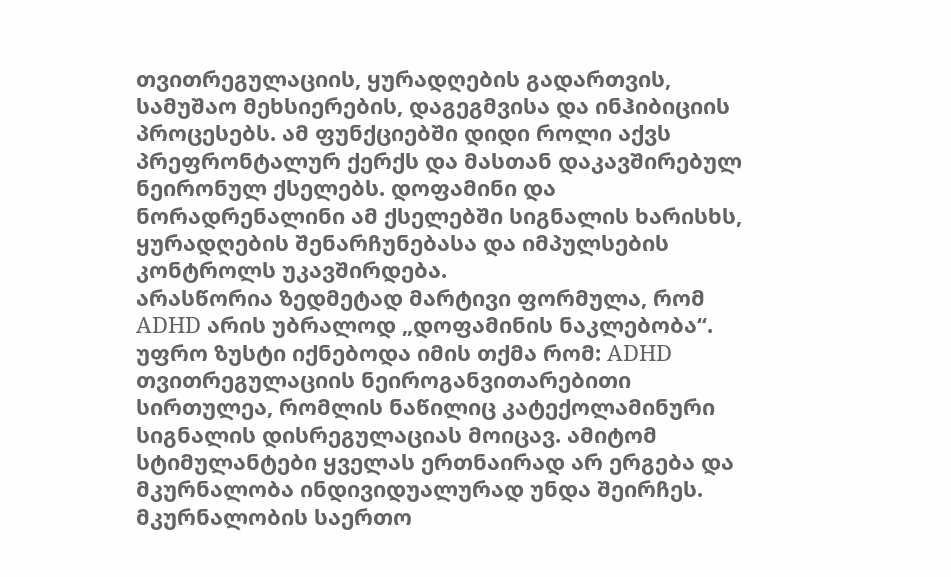თვითრეგულაციის, ყურადღების გადართვის, სამუშაო მეხსიერების, დაგეგმვისა და ინჰიბიციის პროცესებს. ამ ფუნქციებში დიდი როლი აქვს პრეფრონტალურ ქერქს და მასთან დაკავშირებულ ნეირონულ ქსელებს. დოფამინი და ნორადრენალინი ამ ქსელებში სიგნალის ხარისხს, ყურადღების შენარჩუნებასა და იმპულსების კონტროლს უკავშირდება.
არასწორია ზედმეტად მარტივი ფორმულა, რომ ADHD არის უბრალოდ „დოფამინის ნაკლებობა“. უფრო ზუსტი იქნებოდა იმის თქმა რომ: ADHD თვითრეგულაციის ნეიროგანვითარებითი სირთულეა, რომლის ნაწილიც კატექოლამინური სიგნალის დისრეგულაციას მოიცავ. ამიტომ სტიმულანტები ყველას ერთნაირად არ ერგება და მკურნალობა ინდივიდუალურად უნდა შეირჩეს.
მკურნალობის საერთო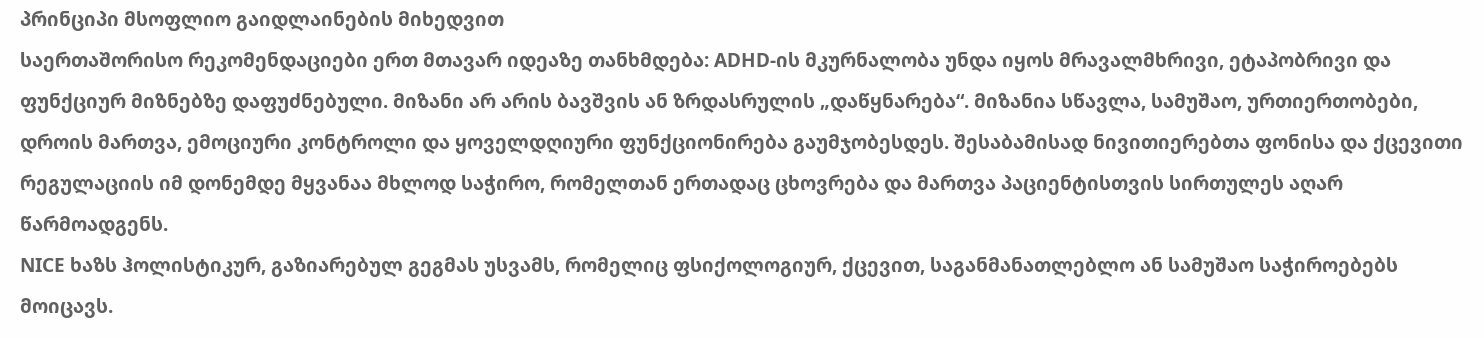პრინციპი მსოფლიო გაიდლაინების მიხედვით
საერთაშორისო რეკომენდაციები ერთ მთავარ იდეაზე თანხმდება: ADHD-ის მკურნალობა უნდა იყოს მრავალმხრივი, ეტაპობრივი და ფუნქციურ მიზნებზე დაფუძნებული. მიზანი არ არის ბავშვის ან ზრდასრულის „დაწყნარება“. მიზანია სწავლა, სამუშაო, ურთიერთობები, დროის მართვა, ემოციური კონტროლი და ყოველდღიური ფუნქციონირება გაუმჯობესდეს. შესაბამისად ნივითიერებთა ფონისა და ქცევითი რეგულაციის იმ დონემდე მყვანაა მხლოდ საჭირო, რომელთან ერთადაც ცხოვრება და მართვა პაციენტისთვის სირთულეს აღარ წარმოადგენს.
NICE ხაზს ჰოლისტიკურ, გაზიარებულ გეგმას უსვამს, რომელიც ფსიქოლოგიურ, ქცევით, საგანმანათლებლო ან სამუშაო საჭიროებებს მოიცავს.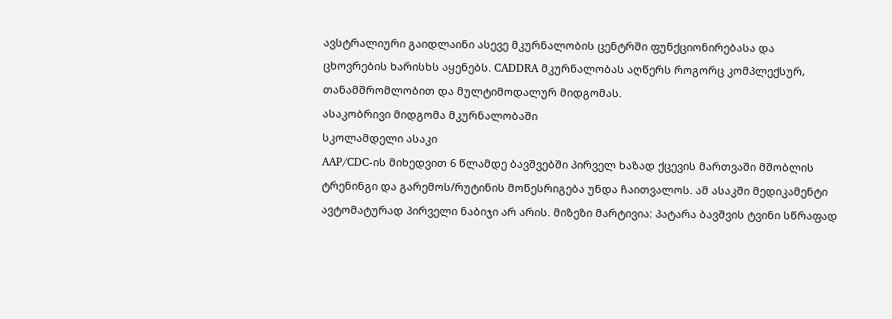ავსტრალიური გაიდლაინი ასევე მკურნალობის ცენტრში ფუნქციონირებასა და ცხოვრების ხარისხს აყენებს. CADDRA მკურნალობას აღწერს როგორც კომპლექსურ, თანამშრომლობით და მულტიმოდალურ მიდგომას.
ასაკობრივი მიდგომა მკურნალობაში
სკოლამდელი ასაკი
AAP/CDC-ის მიხედვით 6 წლამდე ბავშვებში პირველ ხაზად ქცევის მართვაში მშობლის ტრენინგი და გარემოს/რუტინის მოწესრიგება უნდა ჩაითვალოს. ამ ასაკში მედიკამენტი ავტომატურად პირველი ნაბიჯი არ არის. მიზეზი მარტივია: პატარა ბავშვის ტვინი სწრაფად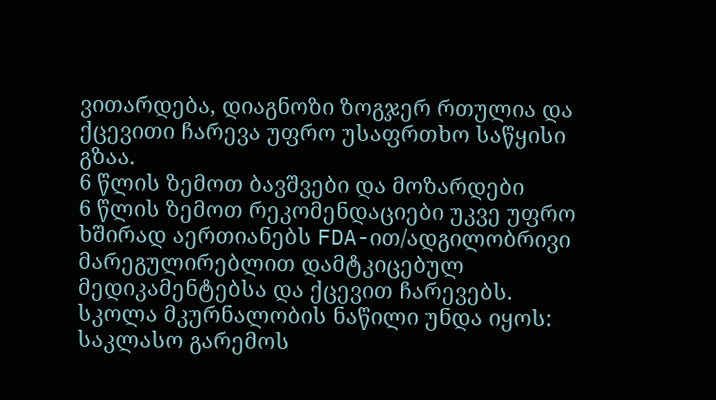ვითარდება, დიაგნოზი ზოგჯერ რთულია და ქცევითი ჩარევა უფრო უსაფრთხო საწყისი გზაა.
6 წლის ზემოთ ბავშვები და მოზარდები
6 წლის ზემოთ რეკომენდაციები უკვე უფრო ხშირად აერთიანებს FDA-ით/ადგილობრივი მარეგულირებლით დამტკიცებულ მედიკამენტებსა და ქცევით ჩარევებს. სკოლა მკურნალობის ნაწილი უნდა იყოს: საკლასო გარემოს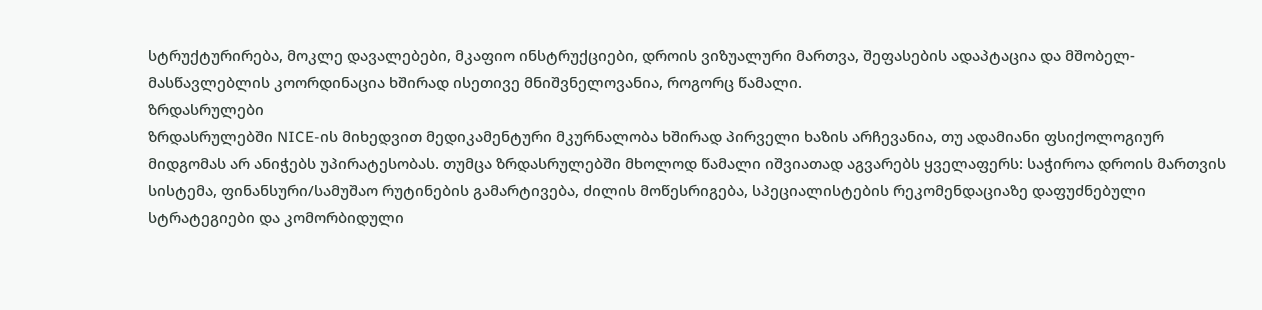სტრუქტურირება, მოკლე დავალებები, მკაფიო ინსტრუქციები, დროის ვიზუალური მართვა, შეფასების ადაპტაცია და მშობელ-მასწავლებლის კოორდინაცია ხშირად ისეთივე მნიშვნელოვანია, როგორც წამალი.
ზრდასრულები
ზრდასრულებში NICE-ის მიხედვით მედიკამენტური მკურნალობა ხშირად პირველი ხაზის არჩევანია, თუ ადამიანი ფსიქოლოგიურ მიდგომას არ ანიჭებს უპირატესობას. თუმცა ზრდასრულებში მხოლოდ წამალი იშვიათად აგვარებს ყველაფერს: საჭიროა დროის მართვის სისტემა, ფინანსური/სამუშაო რუტინების გამარტივება, ძილის მოწესრიგება, სპეციალისტების რეკომენდაციაზე დაფუძნებული სტრატეგიები და კომორბიდული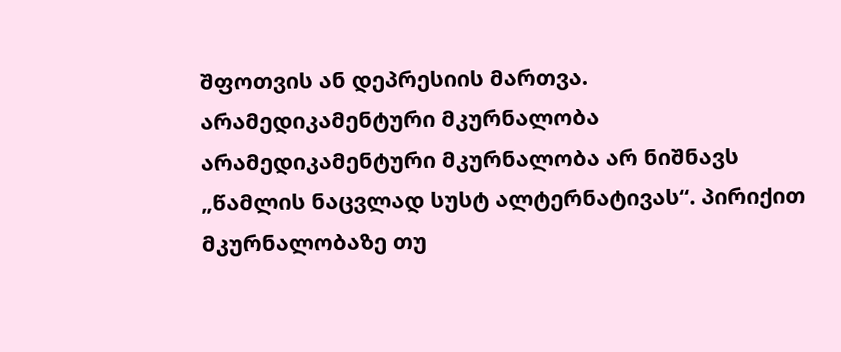შფოთვის ან დეპრესიის მართვა.
არამედიკამენტური მკურნალობა
არამედიკამენტური მკურნალობა არ ნიშნავს „წამლის ნაცვლად სუსტ ალტერნატივას“. პირიქით მკურნალობაზე თუ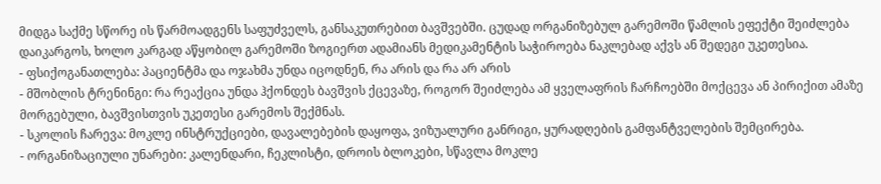მიდგა საქმე სწორე ის წარმოადგენს საფუძველს, განსაკუთრებით ბავშვებში. ცუდად ორგანიზებულ გარემოში წამლის ეფექტი შეიძლება დაიკარგოს, ხოლო კარგად აწყობილ გარემოში ზოგიერთ ადამიანს მედიკამენტის საჭიროება ნაკლებად აქვს ან შედეგი უკეთესია.
- ფსიქოგანათლება: პაციენტმა და ოჯახმა უნდა იცოდნენ, რა არის და რა არ არის
- მშობლის ტრენინგი: რა რეაქცია უნდა ჰქონდეს ბავშვის ქცევაზე, როგორ შეიძლება ამ ყველაფრის ჩარჩოებში მოქცევა ან პირიქით ამაზე მორგებული, ბავშვისთვის უკეთესი გარემოს შექმნას.
- სკოლის ჩარევა: მოკლე ინსტრუქციები, დავალებების დაყოფა, ვიზუალური განრიგი, ყურადღების გამფანტველების შემცირება.
- ორგანიზაციული უნარები: კალენდარი, ჩეკლისტი, დროის ბლოკები, სწავლა მოკლე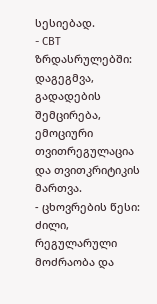სესიებად.
- CBT ზრდასრულებში: დაგეგმვა, გადადების შემცირება, ემოციური თვითრეგულაცია და თვითკრიტიკის მართვა.
- ცხოვრების წესი: ძილი, რეგულარული მოძრაობა და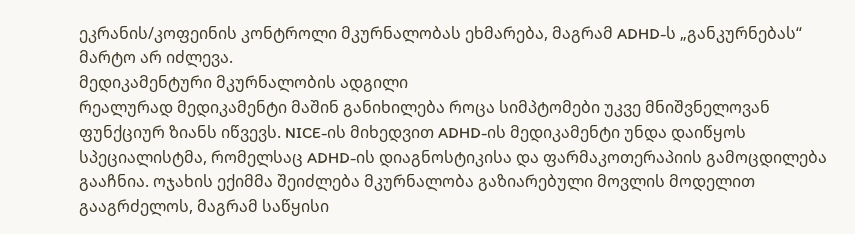ეკრანის/კოფეინის კონტროლი მკურნალობას ეხმარება, მაგრამ ADHD-ს „განკურნებას“ მარტო არ იძლევა.
მედიკამენტური მკურნალობის ადგილი
რეალურად მედიკამენტი მაშინ განიხილება როცა სიმპტომები უკვე მნიშვნელოვან ფუნქციურ ზიანს იწვევს. NICE-ის მიხედვით ADHD-ის მედიკამენტი უნდა დაიწყოს სპეციალისტმა, რომელსაც ADHD-ის დიაგნოსტიკისა და ფარმაკოთერაპიის გამოცდილება გააჩნია. ოჯახის ექიმმა შეიძლება მკურნალობა გაზიარებული მოვლის მოდელით გააგრძელოს, მაგრამ საწყისი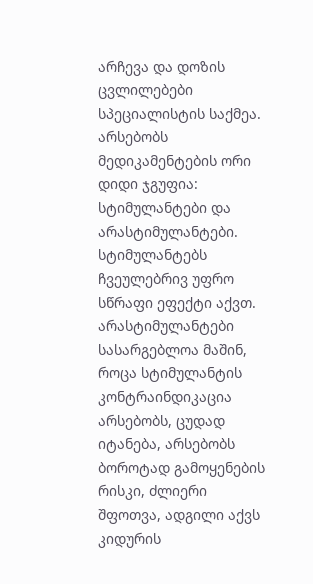არჩევა და დოზის ცვლილებები სპეციალისტის საქმეა.
არსებობს მედიკამენტების ორი დიდი ჯგუფია: სტიმულანტები და არასტიმულანტები. სტიმულანტებს ჩვეულებრივ უფრო სწრაფი ეფექტი აქვთ. არასტიმულანტები სასარგებლოა მაშინ, როცა სტიმულანტის კონტრაინდიკაცია არსებობს, ცუდად იტანება, არსებობს ბოროტად გამოყენების რისკი, ძლიერი შფოთვა, ადგილი აქვს კიდურის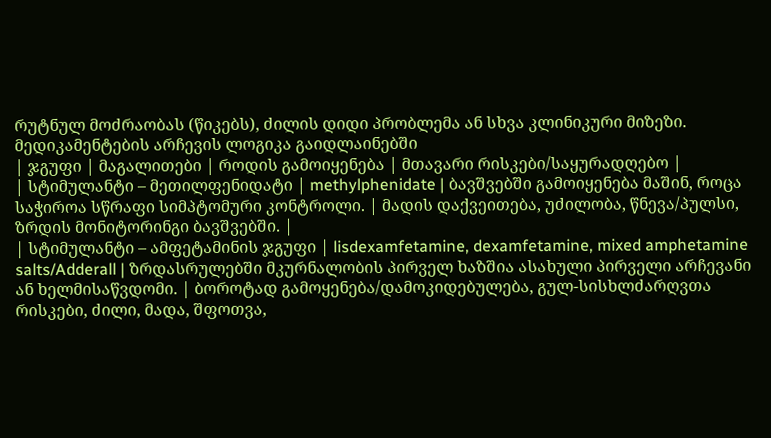რუტნულ მოძრაობას (წიკებს), ძილის დიდი პრობლემა ან სხვა კლინიკური მიზეზი.
მედიკამენტების არჩევის ლოგიკა გაიდლაინებში
| ჯგუფი | მაგალითები | როდის გამოიყენება | მთავარი რისკები/საყურადღებო |
| სტიმულანტი – მეთილფენიდატი | methylphenidate | ბავშვებში გამოიყენება მაშინ, როცა საჭიროა სწრაფი სიმპტომური კონტროლი. | მადის დაქვეითება, უძილობა, წნევა/პულსი, ზრდის მონიტორინგი ბავშვებში. |
| სტიმულანტი – ამფეტამინის ჯგუფი | lisdexamfetamine, dexamfetamine, mixed amphetamine salts/Adderall | ზრდასრულებში მკურნალობის პირველ ხაზშია ასახული პირველი არჩევანი ან ხელმისაწვდომი. | ბოროტად გამოყენება/დამოკიდებულება, გულ-სისხლძარღვთა რისკები, ძილი, მადა, შფოთვა,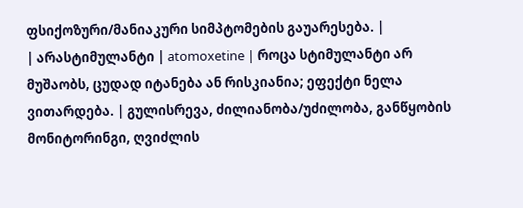ფსიქოზური/მანიაკური სიმპტომების გაუარესება. |
| არასტიმულანტი | atomoxetine | როცა სტიმულანტი არ მუშაობს, ცუდად იტანება ან რისკიანია; ეფექტი ნელა ვითარდება. | გულისრევა, ძილიანობა/უძილობა, განწყობის მონიტორინგი, ღვიძლის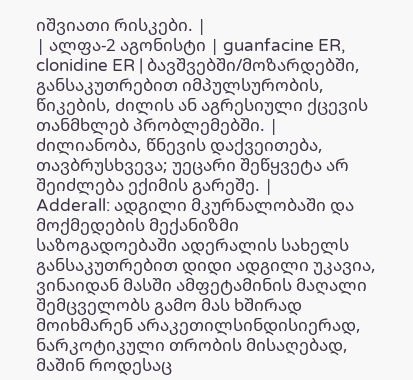იშვიათი რისკები. |
| ალფა-2 აგონისტი | guanfacine ER, clonidine ER | ბავშვებში/მოზარდებში, განსაკუთრებით იმპულსურობის, წიკების, ძილის ან აგრესიული ქცევის თანმხლებ პრობლემებში. | ძილიანობა, წნევის დაქვეითება, თავბრუსხვევა; უეცარი შეწყვეტა არ შეიძლება ექიმის გარეშე. |
Adderall: ადგილი მკურნალობაში და მოქმედების მექანიზმი
საზოგადოებაში ადერალის სახელს განსაკუთრებით დიდი ადგილი უკავია, ვინაიდან მასში ამფეტამინის მაღალი შემცველობს გამო მას ხშირად მოიხმარენ არაკეთილსინდისიერად, ნარკოტიკული თრობის მისაღებად, მაშინ როდესაც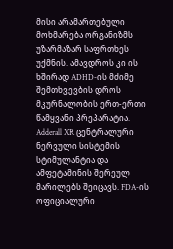მისი არამართებული მოხმარება ორგანიზმს უზარმაზარ საფრთხეს უქმნის. ამავდროს კი ის ხშირად ADHD-ის მძიმე შემთხვევბის დროს მკურნალობის ერთ-ერთი წამყვანი პრეპარატია.
Adderall XR ცენტრალური ნერვული სისტემის სტიმულანტია და ამფეტამინის შერეულ მარილებს შეიცავს. FDA-ის ოფიციალური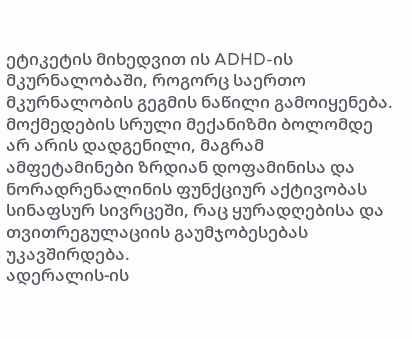ეტიკეტის მიხედვით ის ADHD-ის მკურნალობაში, როგორც საერთო მკურნალობის გეგმის ნაწილი გამოიყენება. მოქმედების სრული მექანიზმი ბოლომდე არ არის დადგენილი, მაგრამ ამფეტამინები ზრდიან დოფამინისა და ნორადრენალინის ფუნქციურ აქტივობას სინაფსურ სივრცეში, რაც ყურადღებისა და თვითრეგულაციის გაუმჯობესებას უკავშირდება.
ადერალის-ის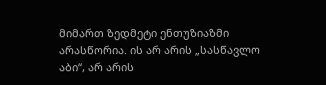მიმართ ზედმეტი ენთუზიაზმი არასწორია. ის არ არის „სასწავლო აბი“, არ არის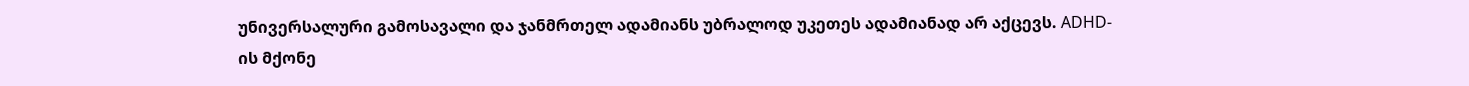უნივერსალური გამოსავალი და ჯანმრთელ ადამიანს უბრალოდ უკეთეს ადამიანად არ აქცევს. ADHD-ის მქონე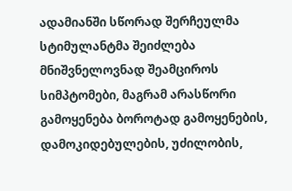ადამიანში სწორად შერჩეულმა სტიმულანტმა შეიძლება მნიშვნელოვნად შეამციროს სიმპტომები, მაგრამ არასწორი გამოყენება ბოროტად გამოყენების, დამოკიდებულების, უძილობის,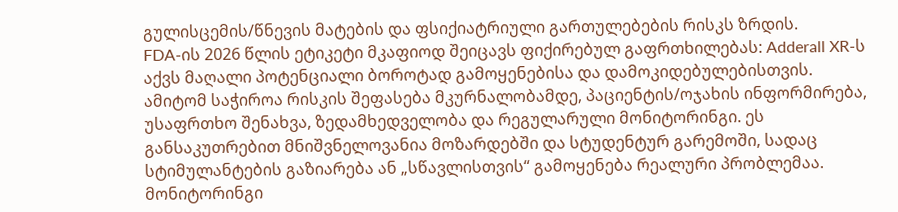გულისცემის/წნევის მატების და ფსიქიატრიული გართულებების რისკს ზრდის.
FDA-ის 2026 წლის ეტიკეტი მკაფიოდ შეიცავს ფიქირებულ გაფრთხილებას: Adderall XR-ს აქვს მაღალი პოტენციალი ბოროტად გამოყენებისა და დამოკიდებულებისთვის. ამიტომ საჭიროა რისკის შეფასება მკურნალობამდე, პაციენტის/ოჯახის ინფორმირება, უსაფრთხო შენახვა, ზედამხედველობა და რეგულარული მონიტორინგი. ეს განსაკუთრებით მნიშვნელოვანია მოზარდებში და სტუდენტურ გარემოში, სადაც სტიმულანტების გაზიარება ან „სწავლისთვის“ გამოყენება რეალური პრობლემაა.
მონიტორინგი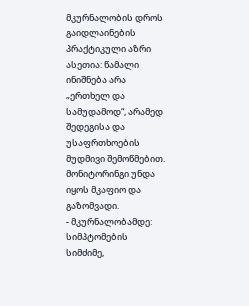მკურნალობის დროს
გაიდლაინების პრაქტიკული აზრი ასეთია: წამალი ინიშნება არა „ერთხელ და სამუდამოდ“, არამედ შედეგისა და უსაფრთხოების მუდმივი შემოწმებით. მონიტორინგი უნდა იყოს მკაფიო და გაზომვადი.
- მკურნალობამდე: სიმპტომების სიმძიმე,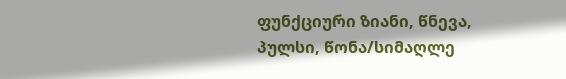ფუნქციური ზიანი, წნევა, პულსი, წონა/სიმაღლე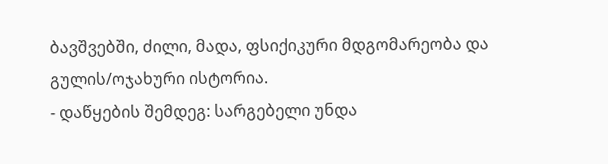ბავშვებში, ძილი, მადა, ფსიქიკური მდგომარეობა და გულის/ოჯახური ისტორია.
- დაწყების შემდეგ: სარგებელი უნდა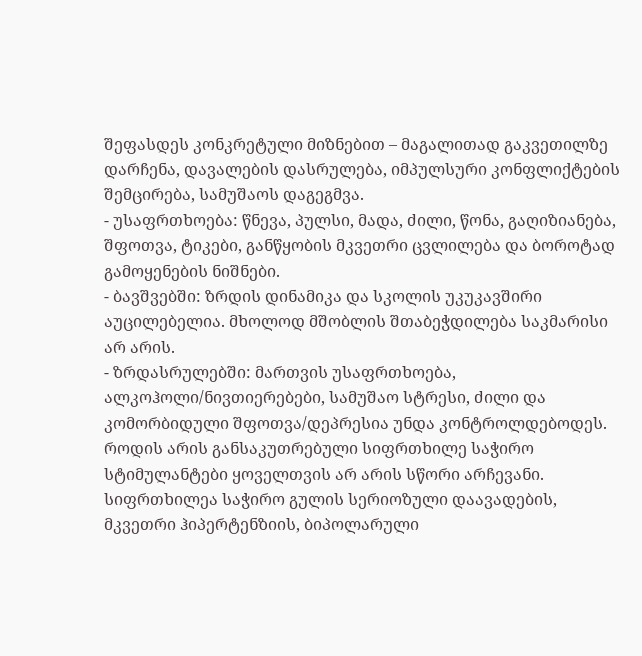შეფასდეს კონკრეტული მიზნებით – მაგალითად გაკვეთილზე დარჩენა, დავალების დასრულება, იმპულსური კონფლიქტების შემცირება, სამუშაოს დაგეგმვა.
- უსაფრთხოება: წნევა, პულსი, მადა, ძილი, წონა, გაღიზიანება, შფოთვა, ტიკები, განწყობის მკვეთრი ცვლილება და ბოროტად გამოყენების ნიშნები.
- ბავშვებში: ზრდის დინამიკა და სკოლის უკუკავშირი აუცილებელია. მხოლოდ მშობლის შთაბეჭდილება საკმარისი არ არის.
- ზრდასრულებში: მართვის უსაფრთხოება, ალკოჰოლი/ნივთიერებები, სამუშაო სტრესი, ძილი და კომორბიდული შფოთვა/დეპრესია უნდა კონტროლდებოდეს.
როდის არის განსაკუთრებული სიფრთხილე საჭირო
სტიმულანტები ყოველთვის არ არის სწორი არჩევანი. სიფრთხილეა საჭირო გულის სერიოზული დაავადების, მკვეთრი ჰიპერტენზიის, ბიპოლარული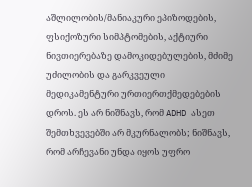აშლილობის/მანიაკური ეპიზოდების, ფსიქოზური სიმპტომების, აქტიური ნივთიერებაზე დამოკიდებულების, მძიმე უძილობის და გარკვეული მედიკამენტური ურთიერთქმედებების დროს. ეს არ ნიშნავს, რომ ADHD ასეთ შემთხვევებში არ მკურნალობს; ნიშნავს, რომ არჩევანი უნდა იყოს უფრო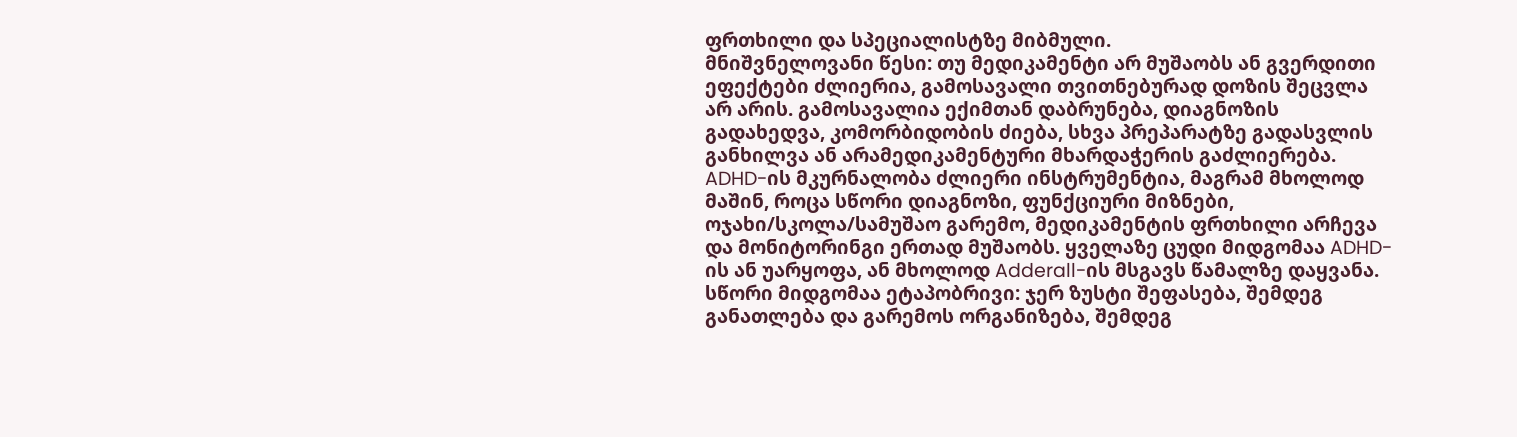ფრთხილი და სპეციალისტზე მიბმული.
მნიშვნელოვანი წესი: თუ მედიკამენტი არ მუშაობს ან გვერდითი ეფექტები ძლიერია, გამოსავალი თვითნებურად დოზის შეცვლა არ არის. გამოსავალია ექიმთან დაბრუნება, დიაგნოზის გადახედვა, კომორბიდობის ძიება, სხვა პრეპარატზე გადასვლის განხილვა ან არამედიკამენტური მხარდაჭერის გაძლიერება.
ADHD-ის მკურნალობა ძლიერი ინსტრუმენტია, მაგრამ მხოლოდ მაშინ, როცა სწორი დიაგნოზი, ფუნქციური მიზნები, ოჯახი/სკოლა/სამუშაო გარემო, მედიკამენტის ფრთხილი არჩევა და მონიტორინგი ერთად მუშაობს. ყველაზე ცუდი მიდგომაა ADHD-ის ან უარყოფა, ან მხოლოდ Adderall-ის მსგავს წამალზე დაყვანა. სწორი მიდგომაა ეტაპობრივი: ჯერ ზუსტი შეფასება, შემდეგ განათლება და გარემოს ორგანიზება, შემდეგ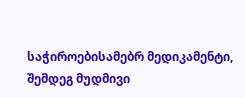საჭიროებისამებრ მედიკამენტი, შემდეგ მუდმივი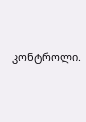კონტროლი.